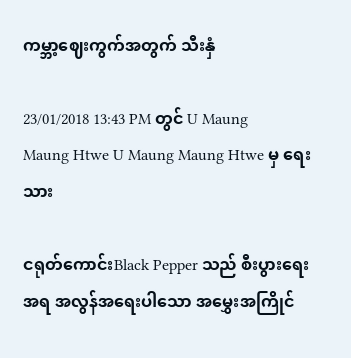ကမ္ဘာ့ဈေးကွက်အတွက် သီးနှံ

23/01/2018 13:43 PM တွင် U Maung Maung Htwe U Maung Maung Htwe မှ ရေးသား

ငရုတ်ကောင်းBlack Pepper သည် စီးပွားရေးအရ အလွန်အရေးပါသော အမွှေးအကြိုင်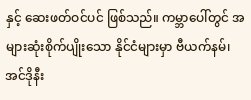နှင့် ဆေးဖတ်ဝင်ပင် ဖြစ်သည်။ ကမ္ဘာပေါ်တွင် အများဆုံးစိုက်ပျိုးသော နိုင်ငံများမှာ ဗီယက်နမ်၊ အင်ဒိုနီး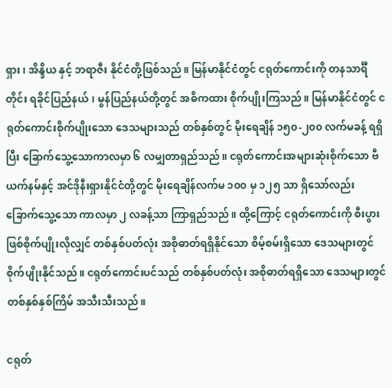ရှား၊ အိန္ဒိယ နှင့် ဘရာဇီး နိုင်ငံတို့ဖြစ်သည်။ မြန်မာနိုင်ငံတွင် ငရုတ်ကောင်းကို တနသာင်္ရီတိုင်း ရခိုင်ပြည်နယ်၊ မွန်ပြည်နယ်တို့တွင် အဓိကထား စိုက်ပျိုးကြသည်။ မြန်မာနိုင်ငံတွင် ငရုတ်ကောင်းစိုက်ပျိုးသော ဒေသများသည် တစ်နှစ်တွင် မိုးရေချိန် ၁၅၀-၂၀၀ လက်မခန့် ရရှိပြီး ခြောက်သွေ့သောကာလမှာ ၆ လမျှတာရှည်သည်။ ငရုတ်ကောင်းအများဆုံးစိုက်သော ဗီယက်နမ်နှင့် အင်ဒိုနီးရှားနိုင်ငံတို့တွင် မိုးရေချိန်လက်မ ၁၀၀ မှ ၁၂၅ သာ ရှိသော်လည်း ခြောက်သွေ့သော ကာလမှာ ၂ လခန့်သာ ကြာရှည်သည်။ ထို့ကြောင့် ငရုတ်ကောင်းကို စီးပွားဖြစ်စိုက်ပျိုးလိုလျှင် တစ်နှစ်ပတ်လုံး အစိုဓာတ်ရရှိနိုင်သော စိမ့်စမ်းရှိသော ဒေသများတွင် စိုက်ပျိုးနိုင်သည်။ ငရုတ်ကောင်းပင်သည် တစ်နှစ်ပတ်လုံး အစိုဓာတ်ရရှိသော ဒေသများတွင် တစ်နှစ်နှစ်ကြိမ် အသီးသီးသည်။

ငရုတ်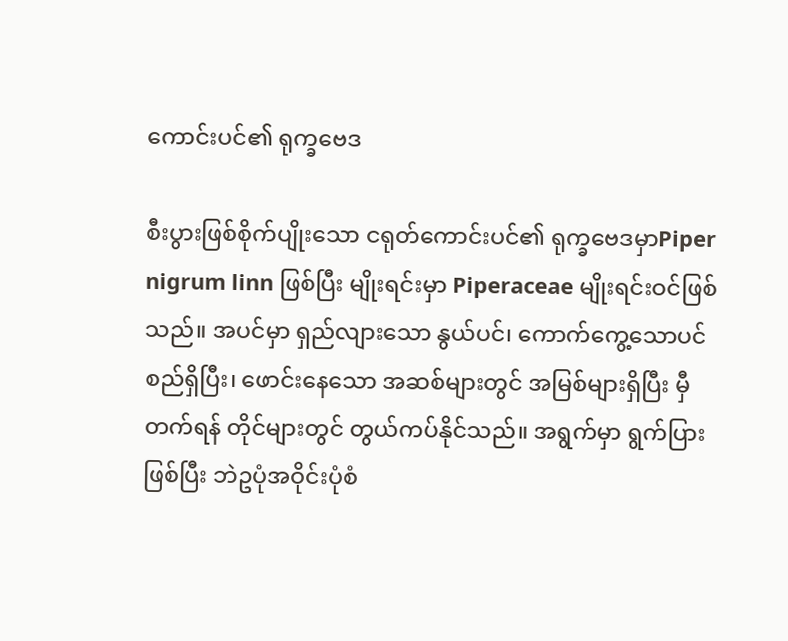ကောင်းပင်၏ ရုက္ခဗေဒ

စီးပွားဖြစ်စိုက်ပျိုးသော ငရုတ်ကောင်းပင်၏ ရုက္ခဗေဒမှာPiper nigrum linn ဖြစ်ပြီး မျိုးရင်းမှာ Piperaceae မျိုးရင်းဝင်ဖြစ်သည်။ အပင်မှာ ရှည်လျားသော နွယ်ပင်၊ ကောက်ကွေ့သောပင်စည်ရှိပြီး၊ ဖောင်းနေသော အဆစ်များတွင် အမြစ်များရှိပြီး မှီတက်ရန် တိုင်များတွင် တွယ်ကပ်နိုင်သည်။ အရွက်မှာ ရွက်ပြားဖြစ်ပြီး ဘဲဥပုံအဝိုင်းပုံစံ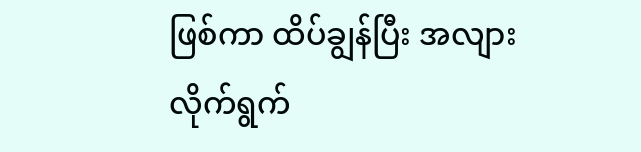ဖြစ်ကာ ထိပ်ချွန်ပြီး အလျားလိုက်ရွက်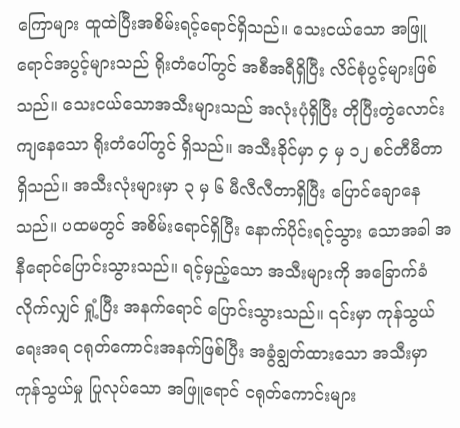ကြောများ ထူထဲပြီးအစိမ်းရင့်ရောင်ရှိသည်။ သေးငယ်သော အဖြူရောင်အပွင့်များသည် ရိုးတံပေါ်တွင် အစီအရီရှိပြီး လိင်စုံပွင့်များဖြစ်သည်။ သေးငယ်သောအသီးများသည် အလုံးပုံရှိပြီး တိုပြီးတွဲလောင်းကျနေသော ရိုးတံပေါ်တွင် ရှိသည်။ အသီးခိုင်မှာ ၄ မှ ၁၂ စင်တီမီတာ ရှိသည်။ အသီးလုံးများမှာ ၃ မှ ၆ မီလီလီတာရှိပြီး ပြောင်ချောနေသည်။ ပထမတွင် အစိမ်းရောင်ရှိပြီး နောက်ပိုင်းရင့်သွား သောအခါ အနီရောင်ပြောင်းသွားသည်။ ရင့်မှည့်သော အသီးများကို အခြောက်ခံလိုက်လျှင် ရှုံ့ပြီး အနက်ရောင် ပြောင်းသွားသည်။ ၎င်းမှာ ကုန်သွယ်ရေးအရ ငရုတ်ကောင်းအနက်ဖြစ်ပြီး အခွံချွတ်ထားသော အသီးမှာ ကုန်သွယ်မှု ပြုလုပ်သော အဖြူရောင် ငရုတ်ကောင်းများ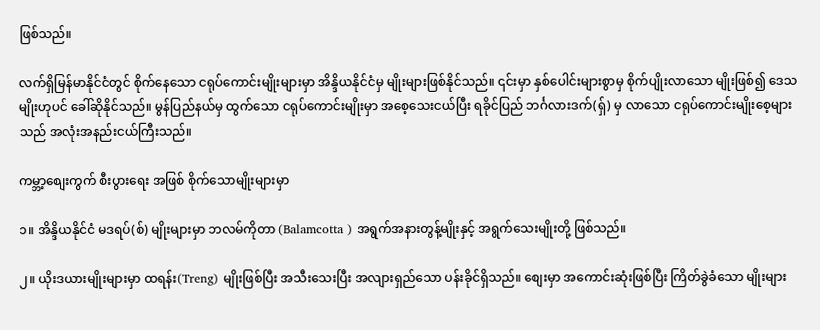ဖြစ်သည်။

လက်ရှိမြန်မာနိုင်ငံတွင် စိုက်နေသော ငရုပ်ကောင်းမျိုးများမှာ အိန္ဒိယနိုင်ငံမှ မျိုးများဖြစ်နိုင်သည်။ ၎င်းမှာ နှစ်ပေါင်းများစွာမှ စိုက်ပျိုးလာသော မျိုးဖြစ်၍ ဒေသမျိုးဟုပင် ခေါ်ဆိုနိုင်သည်။ မွန်ပြည်နယ်မှ ထွက်သော ငရုပ်ကောင်းမျိုးမှာ အစေ့သေးငယ်ပြီး ရခိုင်ပြည် ဘင်္ဂလားဒက်(ရှ်) မှ လာသော ငရုပ်ကောင်းမျိုးစေ့များသည် အလုံးအနည်းငယ်ကြီးသည်။

ကမ္ဘာ့စျေးကွက် စီးပွားရေး အဖြစ် စိုက်သောမျိုးများမှာ

၁။ အိန္ဒိယနိုင်ငံ မဒရပ်(စ်) မျိုးများမှာ ဘလမ်ကိုတာ (Balamcotta ) အရွက်အနားတွန့်မျိုးနှင့် အရွက်သေးမျိုးတို့ ဖြစ်သည်။

၂။ ယိုးဒယားမျိုးများမှာ ထရန်း(Treng) မျိုးဖြစ်ပြီး အသီးသေးပြီး အလျားရှည်သော ပန်းခိုင်ရှိသည်။ စျေးမှာ အကောင်းဆုံးဖြစ်ပြီး ကြိတ်ခွဲခံသော မျိုးများ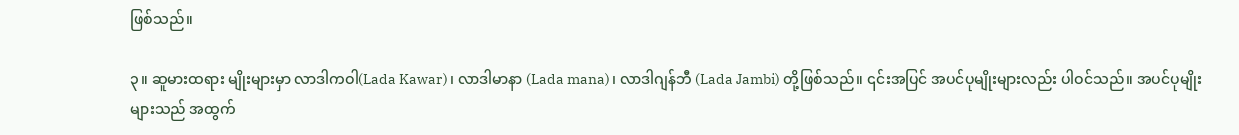ဖြစ်သည်။

၃။ ဆူမားထရား မျိုးများမှာ လာဒါကဝါ(Lada Kawar)၊ လာဒါမာနာ (Lada mana)၊ လာဒါဂျန်ဘီ (Lada Jambi) တို့ဖြစ်သည်။ ၎င်းအပြင် အပင်ပုမျိုးများလည်း ပါဝင်သည်။ အပင်ပုမျိုးများသည် အထွက်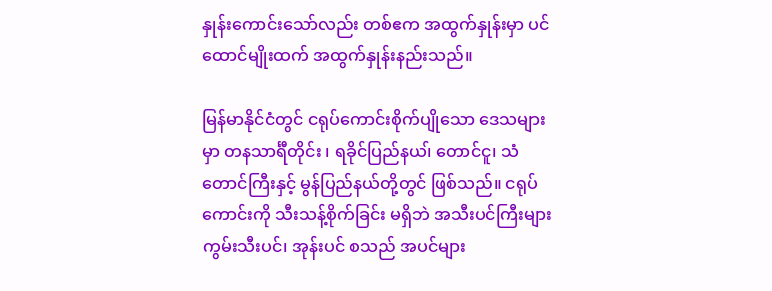နှုန်းကောင်းသော်လည်း တစ်ဧက အထွက်နှုန်းမှာ ပင်ထောင်မျိုးထက် အထွက်နှုန်းနည်းသည်။

မြန်မာနိုင်ငံတွင် ငရုပ်ကောင်းစိုက်ပျိုသော ဒေသများမှာ တနသာင်္ရီတိုင်း ၊ ရခိုင်ပြည်နယ၊် တောင်ငူ၊ သံတောင်ကြီးနှင့် မွန်ပြည်နယ်တို့တွင် ဖြစ်သည်။ ငရုပ်ကောင်းကို သီးသန့်စိုက်ခြင်း မရှိဘဲ အသီးပင်ကြီးများ ကွမ်းသီးပင်၊ အုန်းပင် စသည် အပင်များ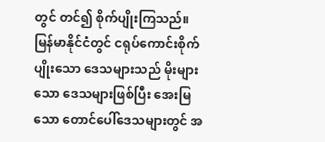တွင် တင်၍ စိုက်ပျိုးကြသည်။ မြန်မာနိုင်ငံတွင် ငရုပ်ကောင်းစိုက်ပျိုးသော ဒေသများသည် မိုးများသော ဒေသများဖြစ်ပြီး အေးမြသော တောင်ပေါ်ဒေသများတွင် အ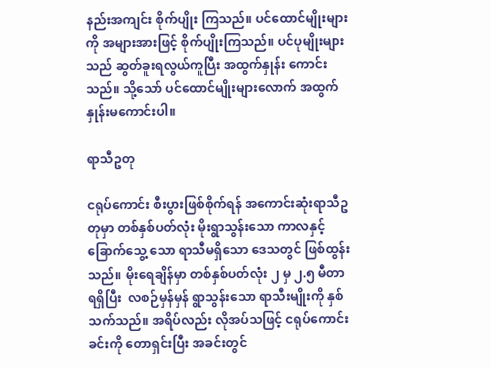နည်းအကျင်း စိုက်ပျိုး ကြသည်။ ပင်ထောင်မျိုးများကို အများအားဖြင့် စိုက်ပျိုးကြသည်။ ပင်ပုမျိုးများသည် ဆွတ်ခူးရလွယ်ကူပြီး အထွက်နှုန်း ကောင်းသည်။ သို့သော် ပင်ထောင်မျိုးများလောက် အထွက်နှုန်းမကောင်းပါ။

ရာသီဥတု

ငရုပ်ကောင်း စီးပွားဖြစ်စိုက်ရန် အကောင်းဆုံးရာသီဥတုမှာ တစ်နှစ်ပတ်လုံး မိုးရွာသွန်းသော ကာလနှင့်ခြောက်သွေ့ သော ရာသီမရှိသော ဒေသတွင် ဖြစ်ထွန်းသည်။ မိုးရေချိန်မှာ တစ်နှစ်ပတ်လုံး ၂ မှ ၂.၅ မီတာ ရရှိပြီး  လစဉ်မှန်မှန် ရွာသွန်းသော ရာသီးမျိုးကို နှစ်သက်သည်။ အရိပ်လည်း လိုအပ်သဖြင့် ငရုပ်ကောင်းခင်းကို တောရှင်းပြီး အခင်းတွင်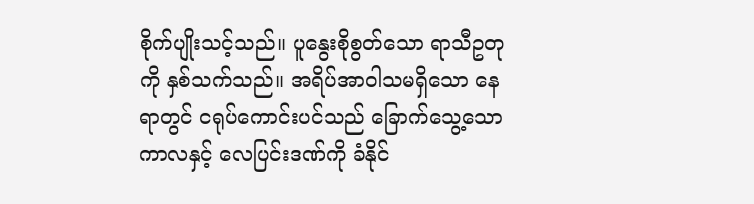စိုက်ပျိုးသင့်သည်။ ပူနွေးစိုစွတ်သော ရာသီဥတုကို နှစ်သက်သည်။ အရိပ်အာဝါသမရှိသော နေရာတွင် ငရုပ်ကောင်းပင်သည် ခြောက်သွေ့သော ကာလနှင့် လေပြင်းဒဏ်ကို ခံနိုင်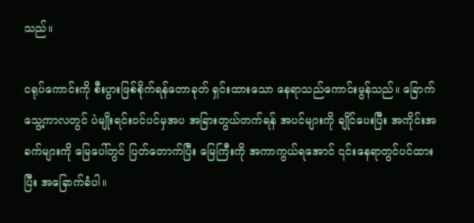သည်။

ငရုပ်ကောင်းကို စီးပွားဖြစ်စိုက်ရန်တောခုတ် ရှင်းထားသော နေရာသည်ကောင်းမွန်သည်။ ခြောက်သွေ့ကာလတွင် ပဲမျိုးရင်းဝင်ပင်မှအပ အခြားတွယ်တက်ရန် အပင်များကို ချိုင်ပေးပြီး အကိုင်းအခက်များကို မြေပေါ်တွင် ပြတ်တောက်ပြီး မြေကြီးကို အကာကွယ်ရအောင် ၎င်းနေရာတွင်ပင်ထားပြီး အခြောက်ခံပါ။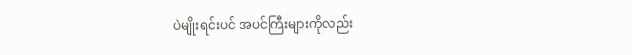ပဲမျိုးရင်းပင် အပင်ကြီးများကိုလည်း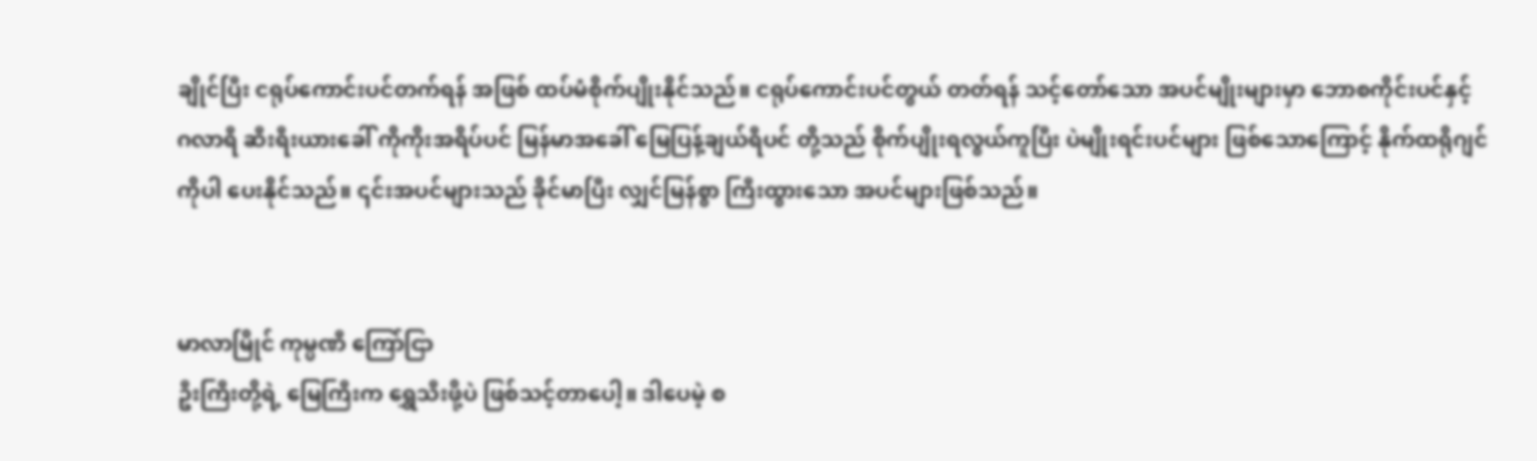ချိုင်ပြီး ငရုပ်ကောင်းပင်တက်ရန် အဖြစ် ထပ်မံစိုက်ပျိုးနိုင်သည်။ ငရုပ်ကောင်းပင်တွယ် တတ်ရန် သင့်တော်သော အပင်မျိုးများမှာ ဘောစကိုင်းပင်နှင့် ဂလာရီ ဆီးရီးယားခေါ် ကိုကိုးအရိပ်ပင် မြန်မာအခေါ် မြေပြန့်ချယ်ရီပင် တို့သည် စိုက်ပျိုးရလွယ်ကူပြီး ပဲမျိုးရင်းပင်များ ဖြစ်သောကြောင့် နိုက်ထရိုဂျင်ကိုပါ ပေးနိုင်သည်။ ၎င်းအပင်များသည် ခိုင်မာပြီး လျှင်မြန်စွာ ကြီးထွားသော အပင်များဖြစ်သည်။


မာလာမြိုင် ကုမ္ပဏီ ကြော်ငြာ
ဦးကြီးတို့ရဲ့ မြေကြီးက ရွှေသီးဖို့ပဲ ဖြစ်သင့်တာပေါ့။ ဒါပေမဲ့ စ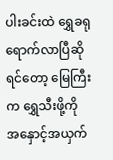ပါးခင်းထဲ ရွှေခရုရောက်လာပြီဆိုရင်တော့ မြေကြီးက ရွှေသီးဖို့ကို အနှောင့်အယှက်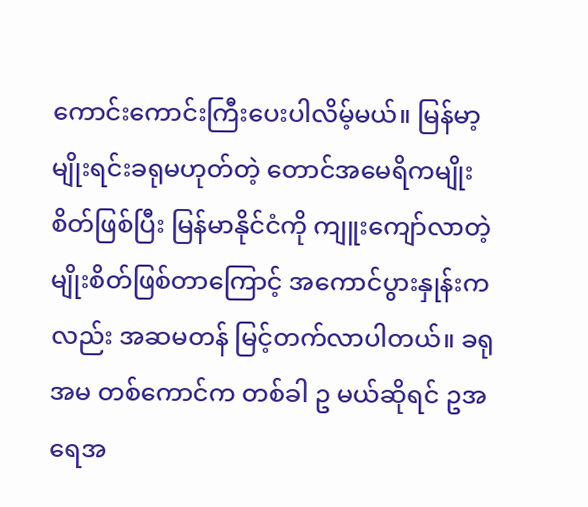ကောင်းကောင်းကြီးပေးပါလိမ့်မယ်။ မြန်မာ့မျိုးရင်းခရုမဟုတ်တဲ့ တောင်အမေရိကမျိုးစိတ်ဖြစ်ပြီး မြန်မာနိုင်ငံကို ကျူးကျော်လာတဲ့ မျိုးစိတ်ဖြစ်တာကြောင့် အကောင်ပွားနှုန်းကလည်း အဆမတန် မြင့်တက်လာပါတယ်။ ခရုအမ တစ်ကောင်က တစ်ခါ ဥ မယ်ဆိုရင် ဥအရေအ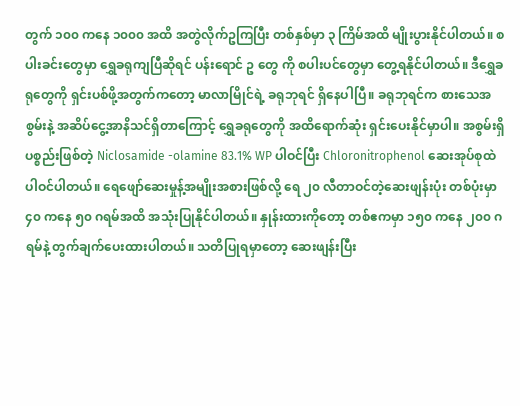တွက် ၁၀၀ ကနေ ၁၀၀၀ အထိ အတွဲလိုက်ဥကြပြီး တစ်နှစ်မှာ ၃ ကြိမ်အထိ မျိုးပွားနိုင်ပါတယ်။ စပါးခင်းတွေမှာ ရွှေခရုကျပြီဆိုရင် ပန်းရောင် ဥ တွေ ကို စပါးပင်တွေမှာ တွေ့ရနိုင်ပါတယ်။ ဒီရွှေခရုတွေကို ရှင်းပစ်ဖို့အတွက်ကတော့ မာလာမြိုင်ရဲ့ ခရုဘုရင် ရှိနေပါပြီ။ ခရုဘုရင်က စားသေအစွမ်းနဲ့ အဆိပ်ငွေ့အာနိသင်ရှိတာကြောင့် ရွှေခရုတွေကို အထိရောက်ဆုံး ရှင်းပေးနိုင်မှာပါ။ အစွမ်းရှိပစ္စည်းဖြစ်တဲ့ Niclosamide -olamine 83.1% WP ပါဝင်ပြီး Chloronitrophenol ဆေးအုပ်စုထဲ ပါဝင်ပါတယ်။ ရေဖျော်ဆေးမှုန့်အမျိုးအစားဖြစ်လို့ ရေ ၂၀ လီတာဝင်တဲ့ဆေးဖျန်းပုံး တစ်ပုံးမှာ ၄၀ ကနေ ၅၀ ဂရမ်အထိ အသုံးပြုနိုင်ပါတယ်။ နှုန်းထားကိုတော့ တစ်ဧကမှာ ၁၅၀ ကနေ ၂၀၀ ဂရမ်နဲ့ တွက်ချက်ပေးထားပါတယ်။ သတိပြုရမှာတော့ ဆေးဖျန်းပြီး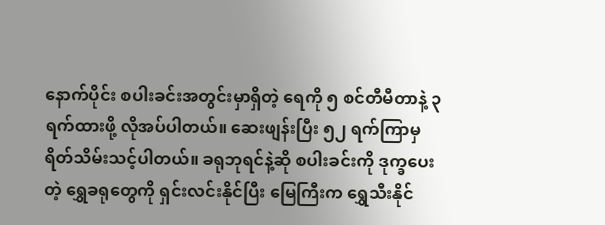နောက်ပိုင်း စပါးခင်းအတွင်းမှာရှိတဲ့ ရေကို ၅ စင်တီမီတာနဲ့ ၃ ရက်ထားဖို့ လိုအပ်ပါတယ်။ ဆေးဖျန်းပြီး ၅၂ ရက်ကြာမှ ရိတ်သိမ်းသင့်ပါတယ်။ ခရုဘုရင်နဲ့ဆို စပါးခင်းကို ဒုက္ခပေးတဲ့ ရွှေခရုတွေကို ရှင်းလင်းနိုင်ပြီး မြေကြီးက ရွှေသီးနိုင်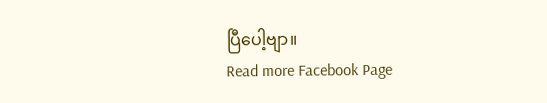ပြီပေါ့ဗျာ။
Read more Facebook Page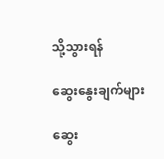သို့သွားရန်

ဆွေးနွေးချက်များ

ဆွေး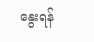နွေးရန်